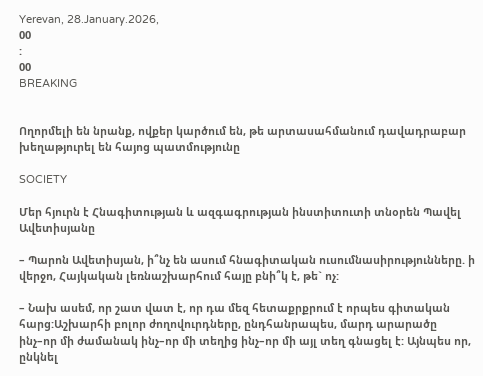Yerevan, 28.January.2026,
00
:
00
BREAKING


Ողորմելի են նրանք, ովքեր կարծում են, թե արտասահմանում դավադրաբար խեղաթյուրել են հայոց պատմությունը

SOCIETY

Մեր հյուրն է Հնագիտության և ազգագրության ինստիտուտի տնօրեն Պավել Ավետիսյանը

– Պարոն Ավետիսյան, ի՞նչ են ասում հնագիտական ուսումնասիրությունները. ի վերջո, Հայկական լեռնաշխարհում հայը բնի՞կ է, թե` ոչ:

– Նախ ասեմ, որ շատ վատ է, որ դա մեզ հետաքրքրում է որպես գիտական հարց:Աշխարհի բոլոր ժողովուրդները, ընդհանրապես, մարդ արարածը ինչ–որ մի ժամանակ ինչ–որ մի տեղից ինչ–որ մի այլ տեղ գնացել է: Այնպես որ, ընկնել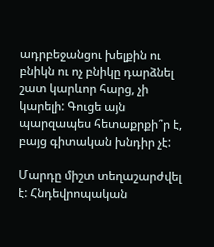ադրբեջանցու խելքին ու բնիկն ու ոչ բնիկը դարձնել շատ կարևոր հարց, չի կարելի: Գուցե այն պարզապես հետաքրքի՞ր է, բայց գիտական խնդիր չէ:

Մարդը միշտ տեղաշարժվել է: Հնդեվրոպական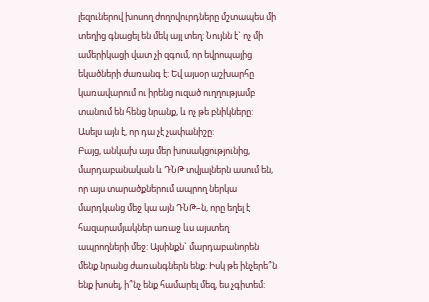լեզուներով խոսող ժողովուրդները մշտապես մի տեղից գնացել են մեկ այլ տեղ: Նույնն է` ոչ մի ամերիկացի վատ չի զգում, որ եվրոպայից եկածների ժառանգ է: Եվ այսօր աշխարհը կառավարում ու իրենց ուզած ուղղությամբ տանում են հենց նրանք, և ոչ թե բնիկները: Ասելս այն է, որ դա չէ չափանիշը:
Բայց, անկախ այս մեր խոսակցությունից, մարդաբանական և ԴՆԹ տվյալներն ասում են, որ այս տարածքներում ապրող ներկա մարդկանց մեջ կա այն ԴՆԹ–ն, որը եղել է հազարամյակներ առաջ ևս այստեղ ապրողների մեջ: Այսինքն` մարդաբանորեն մենք նրանց ժառանգներն ենք: Իսկ թե ինչերե՞ն ենք խոսել, ի՞նչ ենք համարել մեզ, ես չգիտեմ: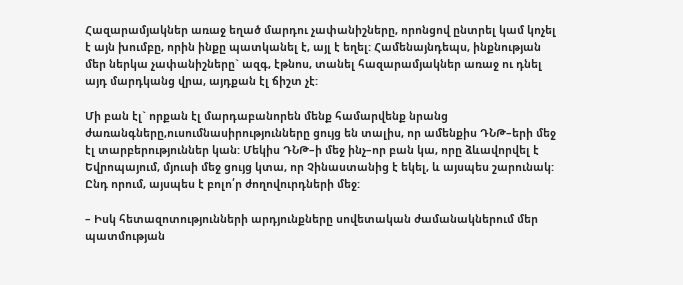Հազարամյակներ առաջ եղած մարդու չափանիշները, որոնցով ընտրել կամ կոչել է այն խումբը, որին ինքը պատկանել է, այլ է եղել: Համենայնդեպս, ինքնության մեր ներկա չափանիշները` ազգ, էթնոս, տանել հազարամյակներ առաջ ու դնել այդ մարդկանց վրա, այդքան էլ ճիշտ չէ:

Մի բան էլ` որքան էլ մարդաբանորեն մենք համարվենք նրանց ժառանգները,ուսումնասիրությունները ցույց են տալիս, որ ամենքիս ԴՆԹ–երի մեջ էլ տարբերություններ կան: Մեկիս ԴՆԹ–ի մեջ ինչ–որ բան կա, որը ձևավորվել է Եվրոպայում, մյուսի մեջ ցույց կտա, որ Չինաստանից է եկել, և այսպես շարունակ: Ընդ որում, այսպես է բոլո՛ր ժողովուրդների մեջ:

– Իսկ հետազոտությունների արդյունքները սովետական ժամանակներում մեր պատմության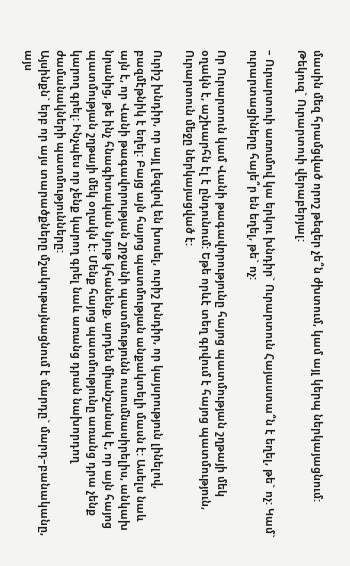մասին մեզ հրամցված որոշ թեզեր չե՞ն ժխտում, կամ այլ կերպ ներկայացնում: Թեկուզ` Ուրարտուի վերաբերյալ:

– Ուրարտուի առումով կա երկու խնդիր` Ուրարտուն Հայաստա՞ն է եղել, թե` ոչ: Կամ` ուրարտացիները հայե՞ր են եղել, թե` ոչ:

Որ Ուրարտուն կամ Վանի թագավորությունը հայոց պատմության շղթայի մեկ օղակն է, աշխարհն էլ է ընդունում: Եթե որևէ տեղ գրվում է հայոց պատմություն, Ուրարտուն մեջը ներկայացված է:

Ուրիշ խնդիր, որ այլ լեզվով են խոսել, ուրիշ խնդիր, որ կայսրություն լինելով, բազմէթնիկ է եղել: Բայց այն հայոց պատմության անքակտելի մասն է: Ասելս նաև այն է, որ Վանի թագավորության շրջանի պատմությունն ուսումնասիրելիս, անկախ նրանից, թե ինչ հնագիտական նյութ կհանենք, արդեն միանշանակ է, որ այն հայոց պատմության շղթայի մեկ օղակն է: Մենք հայոց պատմությունը առանց դրա չենք կարող գրել: Ինչպես որ չենք կարող գրել նաև առանց դրան նախորդող ժամանակների պատմությունները:
Այսինքն` երբ որ այս տարածքները մշակութայնացնում է մարդը` մարդ–բանականը, այս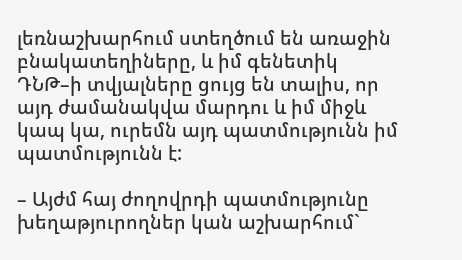լեռնաշխարհում ստեղծում են առաջին բնակատեղիները, և իմ գենետիկ ԴՆԹ–ի տվյալները ցույց են տալիս, որ այդ ժամանակվա մարդու և իմ միջև կապ կա, ուրեմն այդ պատմությունն իմ պատմությունն է:

– Այժմ հայ ժողովրդի պատմությունը խեղաթյուրողներ կան աշխարհում`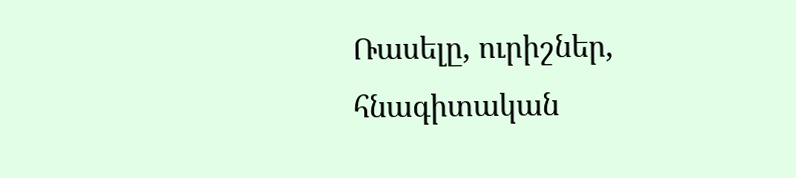Ռասելը, ուրիշներ, հնագիտական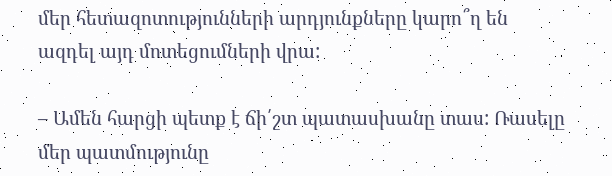մեր հետազոտությունների արդյունքները կարո՞ղ են ազդել այդ մոտեցումների վրա:

– Ամեն հարցի պետք է ճի՛շտ պատասխանը տաս: Ռասելը մեր պատմությունը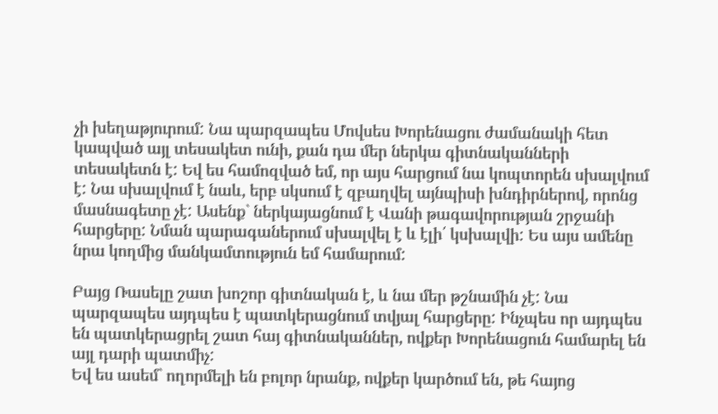չի խեղաթյուրում: Նա պարզապես Մովսես Խորենացու ժամանակի հետ կապված այլ տեսակետ ունի, քան դա մեր ներկա գիտնականների տեսակետն է: Եվ ես համոզված եմ, որ այս հարցում նա կոպտորեն սխալվում է: Նա սխալվում է նաև, երբ սկսում է զբաղվել այնպիսի խնդիրներով, որոնց մասնագետը չէ: Ասենք` ներկայացնում է Վանի թագավորության շրջանի հարցերը: Նման պարագաներում սխալվել է և էլի՛ կսխալվի: Ես այս ամենը նրա կողմից մանկամտություն եմ համարում:

Բայց Ռասելը շատ խոշոր գիտնական է, և նա մեր թշնամին չէ: Նա պարզապես այդպես է պատկերացնում տվյալ հարցերը: Ինչպես որ այդպես են պատկերացրել շատ հայ գիտնականներ, ովքեր Խորենացուն համարել են այլ դարի պատմիչ:
Եվ ես ասեմ` ողորմելի են բոլոր նրանք, ովքեր կարծում են, թե հայոց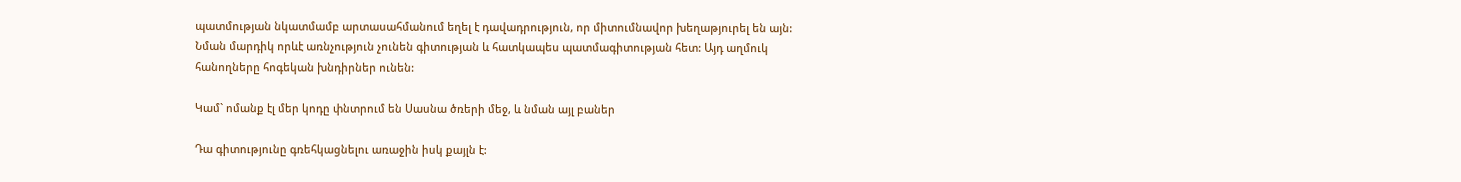պատմության նկատմամբ արտասահմանում եղել է դավադրություն, որ միտումնավոր խեղաթյուրել են այն: Նման մարդիկ որևէ առնչություն չունեն գիտության և հատկապես պատմագիտության հետ: Այդ աղմուկ հանողները հոգեկան խնդիրներ ունեն:

Կամ` ոմանք էլ մեր կոդը փնտրում են Սասնա ծռերի մեջ, և նման այլ բաներ

Դա գիտությունը գռեհկացնելու առաջին իսկ քայլն է: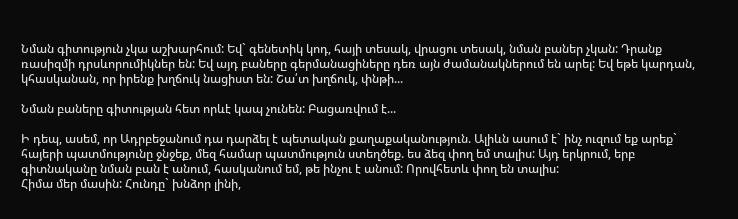Նման գիտություն չկա աշխարհում: Եվ` գենետիկ կոդ, հայի տեսակ, վրացու տեսակ, նման բաներ չկան: Դրանք ռասիզմի դրսևորումիկներ են: Եվ այդ բաները գերմանացիները դեռ այն ժամանակներում են արել: Եվ եթե կարդան, կհասկանան, որ իրենք խղճուկ նացիստ են: Շա՛տ խղճուկ, փնթի...

Նման բաները գիտության հետ որևէ կապ չունեն: Բացառվում է...

Ի դեպ, ասեմ, որ Ադրբեջանում դա դարձել է պետական քաղաքականություն. Ալիևն ասում է` ինչ ուզում եք արեք` հայերի պատմությունը ջնջեք, մեզ համար պատմություն ստեղծեք. ես ձեզ փող եմ տալիս: Այդ երկրում, երբ գիտնականը նման բան է անում, հասկանում եմ, թե ինչու է անում: Որովհետև փող են տալիս:
Հիմա մեր մասին: Հունդը` խնձոր լինի,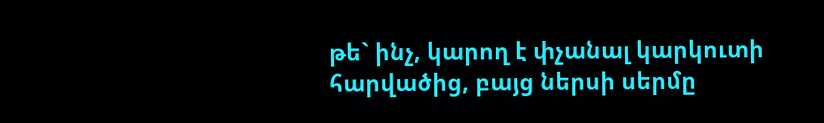թե` ինչ, կարող է փչանալ կարկուտի հարվածից, բայց ներսի սերմը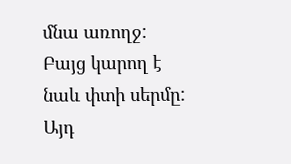մնա առողջ: Բայց կարող է նաև փտի սերմը: Այդ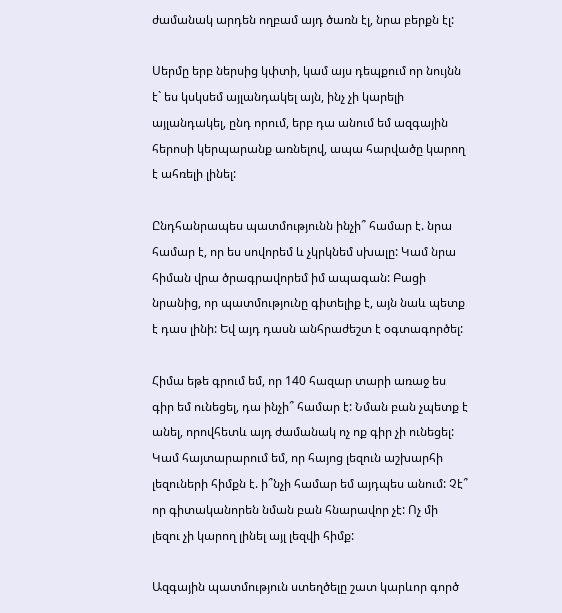ժամանակ արդեն ողբամ այդ ծառն էլ, նրա բերքն էլ:

Սերմը երբ ներսից կփտի, կամ այս դեպքում որ նույնն է` ես կսկսեմ այլանդակել այն, ինչ չի կարելի այլանդակել, ընդ որում, երբ դա անում եմ ազգային հերոսի կերպարանք առնելով, ապա հարվածը կարող է ահռելի լինել:

Ընդհանրապես պատմությունն ինչի՞ համար է. նրա համար է, որ ես սովորեմ և չկրկնեմ սխալը: Կամ նրա հիման վրա ծրագրավորեմ իմ ապագան: Բացի նրանից, որ պատմությունը գիտելիք է, այն նաև պետք է դաս լինի: Եվ այդ դասն անհրաժեշտ է օգտագործել:

Հիմա եթե գրում եմ, որ 140 հազար տարի առաջ ես գիր եմ ունեցել, դա ինչի՞ համար է: Նման բան չպետք է անել, որովհետև այդ ժամանակ ոչ ոք գիր չի ունեցել:
Կամ հայտարարում եմ, որ հայոց լեզուն աշխարհի լեզուների հիմքն է. ի՞նչի համար եմ այդպես անում: Չէ՞ որ գիտականորեն նման բան հնարավոր չէ: Ոչ մի լեզու չի կարող լինել այլ լեզվի հիմք:

Ազգային պատմություն ստեղծելը շատ կարևոր գործ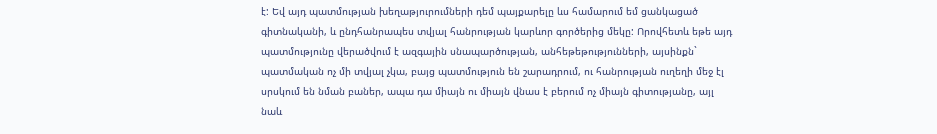է: Եվ այդ պատմության խեղաթյուրումների դեմ պայքարելը ևս համարում եմ ցանկացած գիտնականի, և ընդհանրապես տվյալ հանրության կարևոր գործերից մեկը: Որովհետև եթե այդ պատմությունը վերածվում է ազգային սնապարծության, անհեթեթությունների, այսինքն` պատմական ոչ մի տվյալ չկա, բայց պատմություն են շարադրում, ու հանրության ուղեղի մեջ էլ սրսկում են նման բաներ, ապա դա միայն ու միայն վնաս է բերում ոչ միայն գիտությանը, այլ նաև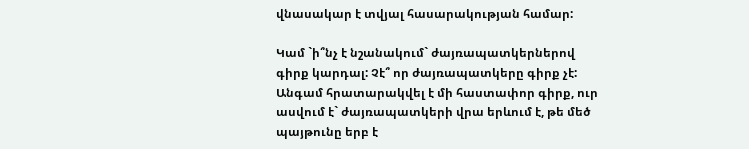վնասակար է տվյալ հասարակության համար:

Կամ `ի՞նչ է նշանակում` ժայռապատկերներով գիրք կարդալ: Չէ՞ որ ժայռապատկերը գիրք չէ: Անգամ հրատարակվել է մի հաստափոր գիրք, ուր ասվում է` ժայռապատկերի վրա երևում է, թե մեծ պայթունը երբ է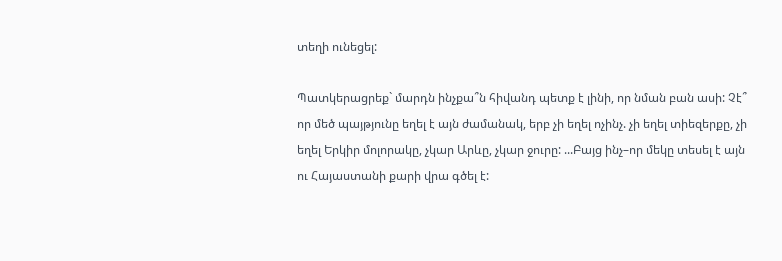տեղի ունեցել:

Պատկերացրեք` մարդն ինչքա՞ն հիվանդ պետք է լինի, որ նման բան ասի: Չէ՞ որ մեծ պայթյունը եղել է այն ժամանակ, երբ չի եղել ոչինչ. չի եղել տիեզերքը, չի եղել Երկիր մոլորակը, չկար Արևը, չկար ջուրը: ...Բայց ինչ–որ մեկը տեսել է այն ու Հայաստանի քարի վրա գծել է: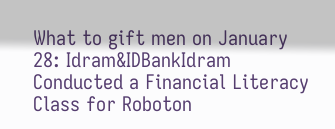What to gift men on January 28: Idram&IDBankIdram Conducted a Financial Literacy Class for Roboton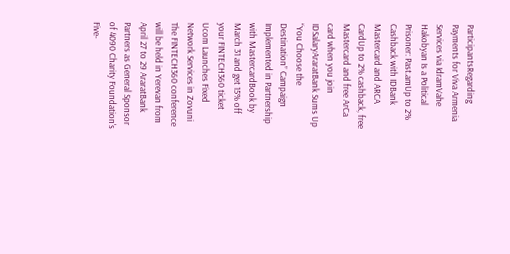ParticipantsRegarding Payments for Viva Armenia Services via IdramVahe Hakobyan Is a Political Prisoner: Past.amUp to 2% Cashback with IDBank Mastercard and ARCA CardUp to 2% cashback, free Mastercard and free ArCa card when you join IDSalaryAraratBank Sums Up “You Choose the Destination” Campaign Implemented in Partnership with MastercardBook by March 31 and get 15% off your FINTECH360 ticket Ucom Launches Fixed Network Services in Zovuni The FINTECH360 conference will be held in Yerevan from April 27 to 29 AraratBank Partners as General Sponsor of 4090 Charity Foundation's Five-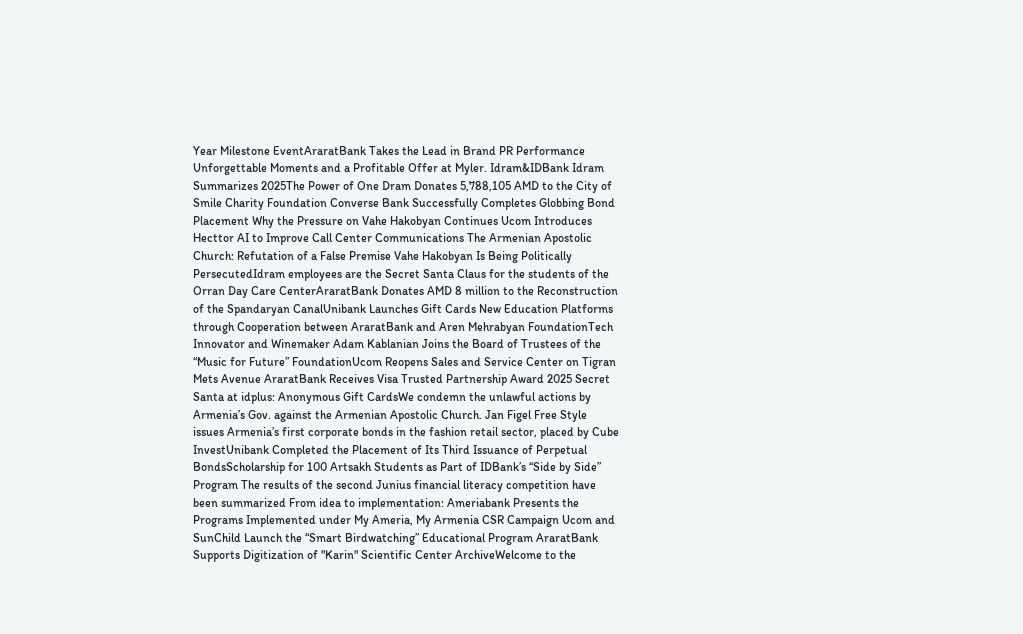Year Milestone EventAraratBank Takes the Lead in Brand PR Performance Unforgettable Moments and a Profitable Offer at Myler. Idram&IDBank Idram Summarizes 2025The Power of One Dram Donates 5,788,105 AMD to the City of Smile Charity Foundation Converse Bank Successfully Completes Globbing Bond Placement Why the Pressure on Vahe Hakobyan Continues Ucom Introduces Hecttor AI to Improve Call Center Communications The Armenian Apostolic Church: Refutation of a False Premise Vahe Hakobyan Is Being Politically PersecutedIdram employees are the Secret Santa Claus for the students of the Orran Day Care CenterAraratBank Donates AMD 8 million to the Reconstruction of the Spandaryan CanalUnibank Launches Gift Cards New Education Platforms through Cooperation between AraratBank and Aren Mehrabyan FoundationTech Innovator and Winemaker Adam Kablanian Joins the Board of Trustees of the “Music for Future” FoundationUcom Reopens Sales and Service Center on Tigran Mets Avenue AraratBank Receives Visa Trusted Partnership Award 2025 Secret Santa at idplus: Anonymous Gift CardsWe condemn the unlawful actions by Armenia’s Gov. against the Armenian Apostolic Church. Jan Figel Free Style issues Armenia’s first corporate bonds in the fashion retail sector, placed by Cube InvestUnibank Completed the Placement of Its Third Issuance of Perpetual BondsScholarship for 100 Artsakh Students as Part of IDBank’s “Side by Side” Program The results of the second Junius financial literacy competition have been summarized From idea to implementation: Ameriabank Presents the Programs Implemented under My Ameria, My Armenia CSR Campaign Ucom and SunChild Launch the “Smart Birdwatching” Educational Program AraratBank Supports Digitization of "Karin" Scientific Center ArchiveWelcome to the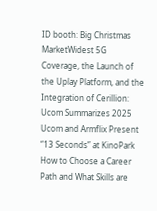ID booth: Big Christmas MarketWidest 5G Coverage, the Launch of the Uplay Platform, and the Integration of Cerillion: Ucom Summarizes 2025 Ucom and Armflix Present “13 Seconds” at KinoPark How to Choose a Career Path and What Skills are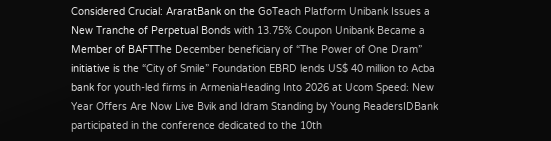Considered Crucial: AraratBank on the GoTeach Platform Unibank Issues a New Tranche of Perpetual Bonds with 13.75% Coupon Unibank Became a Member of BAFTThe December beneficiary of “The Power of One Dram” initiative is the “City of Smile” Foundation EBRD lends US$ 40 million to Acba bank for youth-led firms in ArmeniaHeading Into 2026 at Ucom Speed։ New Year Offers Are Now Live Bvik and Idram Standing by Young ReadersIDBank participated in the conference dedicated to the 10th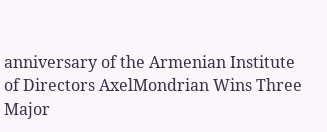anniversary of the Armenian Institute of Directors AxelMondrian Wins Three Major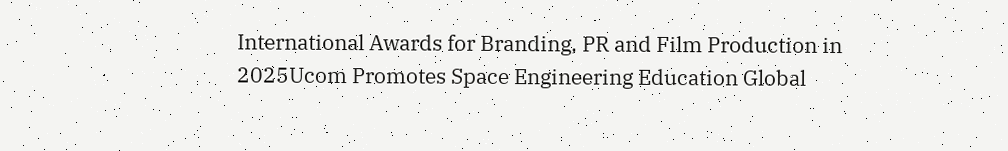International Awards for Branding, PR and Film Production in 2025Ucom Promotes Space Engineering Education Global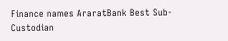Finance names AraratBank Best Sub-Custodian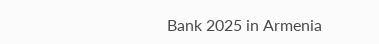Bank 2025 in Armenia